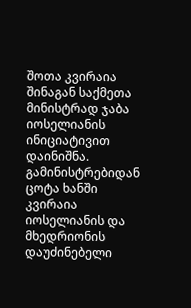შოთა კვირაია შინაგან საქმეთა მინისტრად ჯაბა იოსელიანის ინიციატივით დაინიშნა. გამინისტრებიდან ცოტა ხანში კვირაია იოსელიანის და მხედრიონის დაუძინებელი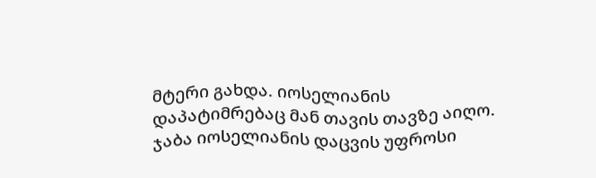მტერი გახდა. იოსელიანის დაპატიმრებაც მან თავის თავზე აიღო.
ჯაბა იოსელიანის დაცვის უფროსი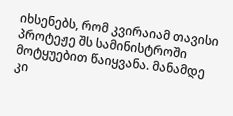იხსენებს, რომ კვირაიამ თავისი პროტეჟე შს სამინისტროში მოტყუებით წაიყვანა. მანამდე კი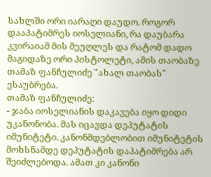სახლში ორი იარაღი დაუდო. როგორ დააპატიმრეს იოსელიანი, რა დაუბარა კვირაიამ მის მეუღლეს და რატომ დადო მაგიდაზე ორი პისტოლეტი, ამის თაობაზე თამაზ ფანჩულიძე "ახალ თაობას" ესაუბრება.
თამაზ ფანჩულიძე:
- ჯაბა იოსელიანის დაკავება იყო დიდი უკანონობა. მას იცავდა დეპუტატის იმუნიტეტი. კანონმდებლობით იმუნიტეტის მოხსნამდე დეპუტატის დაპატიმრება არ შეიძლებოდა. ამათ კი კანონი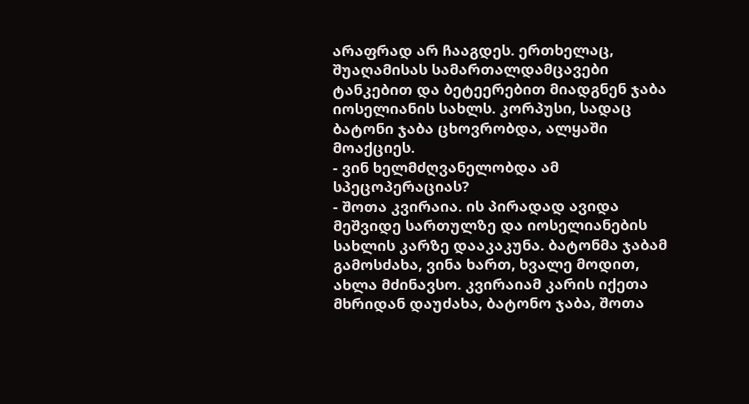არაფრად არ ჩააგდეს. ერთხელაც, შუაღამისას სამართალდამცავები ტანკებით და ბეტეერებით მიადგნენ ჯაბა იოსელიანის სახლს. კორპუსი, სადაც ბატონი ჯაბა ცხოვრობდა, ალყაში მოაქციეს.
- ვინ ხელმძღვანელობდა ამ სპეცოპერაციას?
- შოთა კვირაია. ის პირადად ავიდა მეშვიდე სართულზე და იოსელიანების სახლის კარზე დააკაკუნა. ბატონმა ჯაბამ გამოსძახა, ვინა ხართ, ხვალე მოდით, ახლა მძინავსო. კვირაიამ კარის იქეთა მხრიდან დაუძახა, ბატონო ჯაბა, შოთა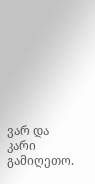ვარ და კარი გამიღეთო.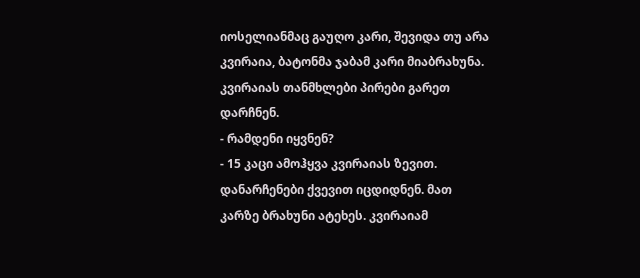იოსელიანმაც გაუღო კარი, შევიდა თუ არა კვირაია, ბატონმა ჯაბამ კარი მიაბრახუნა. კვირაიას თანმხლები პირები გარეთ დარჩნენ.
- რამდენი იყვნენ?
- 15 კაცი ამოჰყვა კვირაიას ზევით. დანარჩენები ქვევით იცდიდნენ. მათ კარზე ბრახუნი ატეხეს. კვირაიამ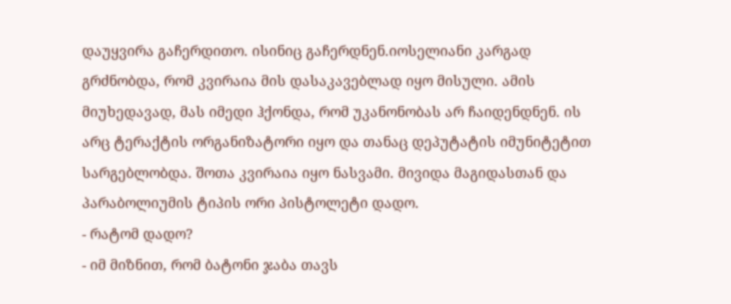დაუყვირა გაჩერდითო. ისინიც გაჩერდნენ.იოსელიანი კარგად გრძნობდა, რომ კვირაია მის დასაკავებლად იყო მისული. ამის მიუხედავად, მას იმედი ჰქონდა, რომ უკანონობას არ ჩაიდენდნენ. ის არც ტერაქტის ორგანიზატორი იყო და თანაც დეპუტატის იმუნიტეტით სარგებლობდა. შოთა კვირაია იყო ნასვამი. მივიდა მაგიდასთან და პარაბოლიუმის ტიპის ორი პისტოლეტი დადო.
- რატომ დადო?
- იმ მიზნით, რომ ბატონი ჯაბა თავს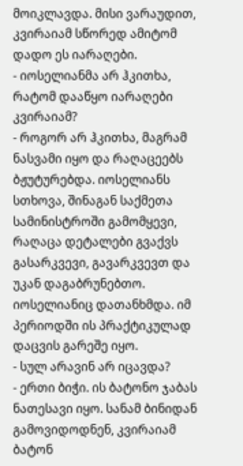მოიკლავდა. მისი ვარაუდით, კვირაიამ სწორედ ამიტომ დადო ეს იარაღები.
- იოსელიანმა არ ჰკითხა, რატომ დააწყო იარაღები კვირაიამ?
- როგორ არ ჰკითხა, მაგრამ ნასვამი იყო და რაღაცეებს ბჟუტურებდა. იოსელიანს სთხოვა, შინაგან საქმეთა სამინისტროში გამომყევი, რაღაცა დეტალები გვაქვს გასარკვევი, გავარკვევთ და უკან დაგაბრუნებთო. იოსელიანიც დათანხმდა. იმ პერიოდში ის პრაქტიკულად დაცვის გარეშე იყო.
- სულ არავინ არ იცავდა?
- ერთი ბიჭი. ის ბატონო ჯაბას ნათესავი იყო. სანამ ბინიდან გამოვიდოდნენ, კვირაიამ ბატონ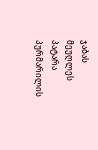ჯაბას მეუღლეს პატარა პურმარილის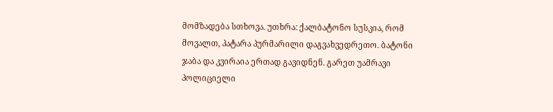მომზადება სთხოვა. უთხრა: ქალბატონო სუსკია, რომ მოვალთ, პატარა პურმარილი დაგვახვედრეთო. ბატონი ჯაბა და კვირაია ერთად გავიდნენ. გარეთ უამრავი პოლიციელი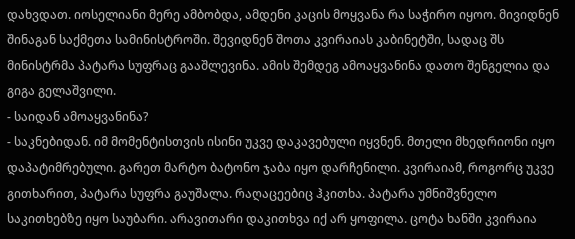დახვდათ. იოსელიანი მერე ამბობდა, ამდენი კაცის მოყვანა რა საჭირო იყოო. მივიდნენ შინაგან საქმეთა სამინისტროში. შევიდნენ შოთა კვირაიას კაბინეტში, სადაც შს მინისტრმა პატარა სუფრაც გააშლევინა. ამის შემდეგ ამოაყვანინა დათო შენგელია და გიგა გელაშვილი.
- საიდან ამოაყვანინა?
- საკნებიდან. იმ მომენტისთვის ისინი უკვე დაკავებული იყვნენ. მთელი მხედრიონი იყო დაპატიმრებული. გარეთ მარტო ბატონო ჯაბა იყო დარჩენილი. კვირაიამ, როგორც უკვე გითხარით, პატარა სუფრა გაუშალა. რაღაცეებიც ჰკითხა. პატარა უმნიშვნელო საკითხებზე იყო საუბარი. არავითარი დაკითხვა იქ არ ყოფილა. ცოტა ხანში კვირაია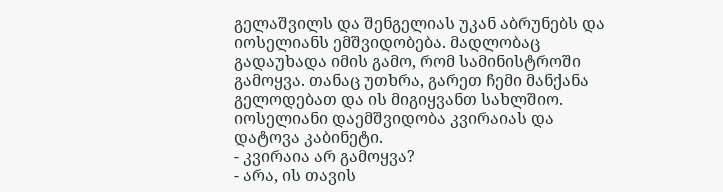გელაშვილს და შენგელიას უკან აბრუნებს და იოსელიანს ემშვიდობება. მადლობაც გადაუხადა იმის გამო, რომ სამინისტროში გამოყვა. თანაც უთხრა, გარეთ ჩემი მანქანა გელოდებათ და ის მიგიყვანთ სახლშიო. იოსელიანი დაემშვიდობა კვირაიას და დატოვა კაბინეტი.
- კვირაია არ გამოყვა?
- არა, ის თავის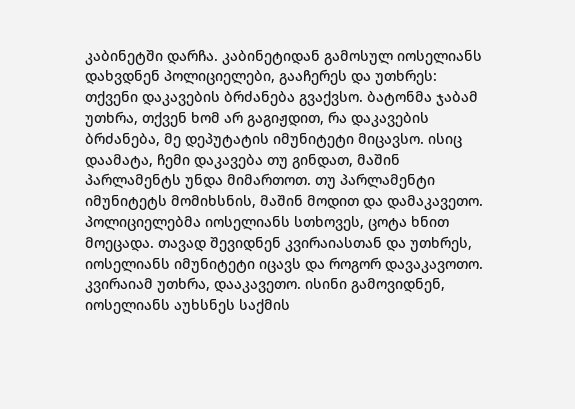კაბინეტში დარჩა. კაბინეტიდან გამოსულ იოსელიანს დახვდნენ პოლიციელები, გააჩერეს და უთხრეს: თქვენი დაკავების ბრძანება გვაქვსო. ბატონმა ჯაბამ უთხრა, თქვენ ხომ არ გაგიჟდით, რა დაკავების ბრძანება, მე დეპუტატის იმუნიტეტი მიცავსო. ისიც დაამატა, ჩემი დაკავება თუ გინდათ, მაშინ პარლამენტს უნდა მიმართოთ. თუ პარლამენტი იმუნიტეტს მომიხსნის, მაშინ მოდით და დამაკავეთო. პოლიციელებმა იოსელიანს სთხოვეს, ცოტა ხნით მოეცადა. თავად შევიდნენ კვირაიასთან და უთხრეს, იოსელიანს იმუნიტეტი იცავს და როგორ დავაკავოთო. კვირაიამ უთხრა, დააკავეთო. ისინი გამოვიდნენ, იოსელიანს აუხსნეს საქმის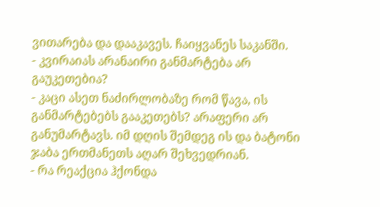ვითარება და დააკავეს. ჩაიყვანეს საკანში.
- კვირაიას არანაირი განმარტება არ გაუკეთებია?
- კაცი ასეთ ნაძირლობაზე რომ წავა, ის განმარტებებს გააკეთებს? არაფერი არ განუმარტავს. იმ დღის შემდეგ ის და ბატონი ჯაბა ერთმანეთს აღარ შეხვედრიან.
- რა რეაქცია ჰქონდა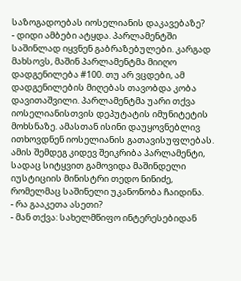საზოგადოებას იოსელიანის დაკავებაზე?
- დიდი ამბები ატყდა. პარლამენტში საშინლად იყვნენ გაბრაზებულები. კარგად მახსოვს, მაშინ პარლამენტმა მიიღო დადგენილება #100. თუ არ ვცდები, ამ დადგენილების მიღებას თავობდა კობა დავითაშვილი. პარლამენტმა უარი თქვა იოსელიანისთვის დეპუტატის იმუნიტეტის მოხსნაზე. ამასთან ისინი დაუყოვნებლივ ითხოვდნენ იოსელიანის გათავისუფლებას. ამის შემდეგ კიდევ შეიკრიბა პარლამენტი, სადაც სიტყვით გამოვიდა მაშინდელი იუსტიციის მინისტრი თედო ნინიძე, რომელმაც საშინელი უკანონობა ჩაიდინა.
- რა გააკეთა ასეთი?
- მან თქვა: სახელმწიფო ინტერესებიდან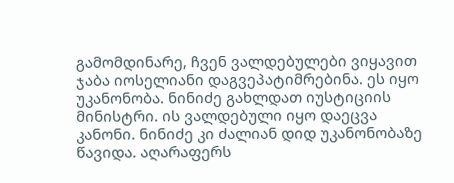გამომდინარე, ჩვენ ვალდებულები ვიყავით ჯაბა იოსელიანი დაგვეპატიმრებინა. ეს იყო უკანონობა. ნინიძე გახლდათ იუსტიციის მინისტრი. ის ვალდებული იყო დაეცვა კანონი. ნინიძე კი ძალიან დიდ უკანონობაზე წავიდა. აღარაფერს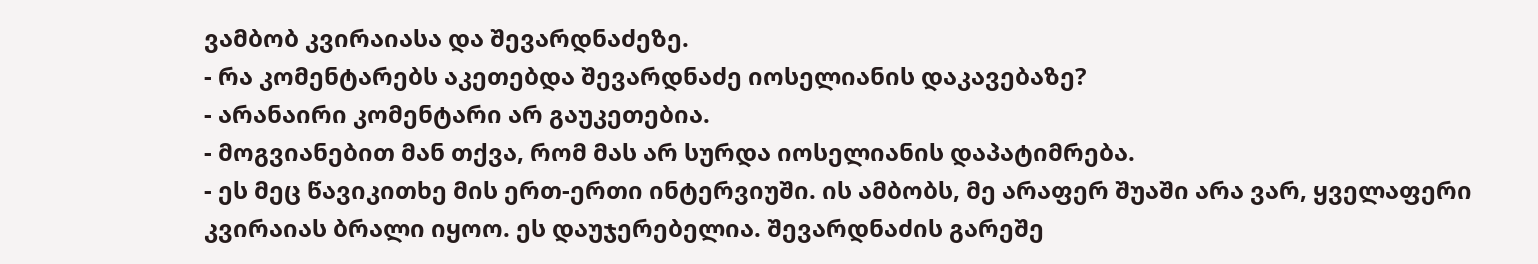ვამბობ კვირაიასა და შევარდნაძეზე.
- რა კომენტარებს აკეთებდა შევარდნაძე იოსელიანის დაკავებაზე?
- არანაირი კომენტარი არ გაუკეთებია.
- მოგვიანებით მან თქვა, რომ მას არ სურდა იოსელიანის დაპატიმრება.
- ეს მეც წავიკითხე მის ერთ-ერთი ინტერვიუში. ის ამბობს, მე არაფერ შუაში არა ვარ, ყველაფერი კვირაიას ბრალი იყოო. ეს დაუჯერებელია. შევარდნაძის გარეშე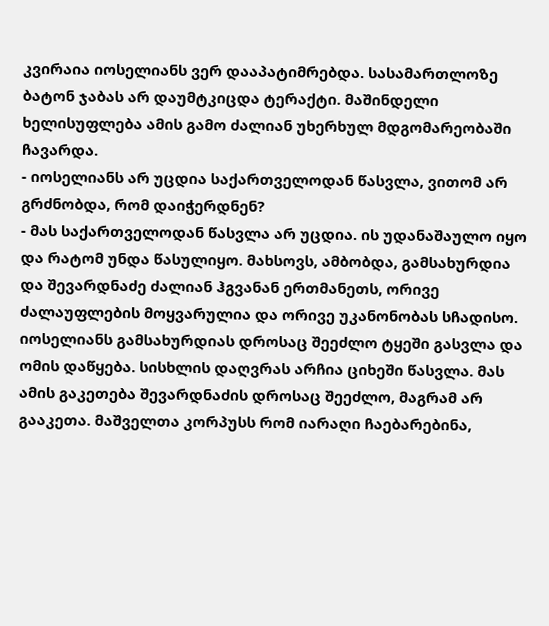კვირაია იოსელიანს ვერ დააპატიმრებდა. სასამართლოზე ბატონ ჯაბას არ დაუმტკიცდა ტერაქტი. მაშინდელი ხელისუფლება ამის გამო ძალიან უხერხულ მდგომარეობაში ჩავარდა.
- იოსელიანს არ უცდია საქართველოდან წასვლა, ვითომ არ გრძნობდა, რომ დაიჭერდნენ?
- მას საქართველოდან წასვლა არ უცდია. ის უდანაშაულო იყო და რატომ უნდა წასულიყო. მახსოვს, ამბობდა, გამსახურდია და შევარდნაძე ძალიან ჰგვანან ერთმანეთს, ორივე ძალაუფლების მოყვარულია და ორივე უკანონობას სჩადისო. იოსელიანს გამსახურდიას დროსაც შეეძლო ტყეში გასვლა და ომის დაწყება. სისხლის დაღვრას არჩია ციხეში წასვლა. მას ამის გაკეთება შევარდნაძის დროსაც შეეძლო, მაგრამ არ გააკეთა. მაშველთა კორპუსს რომ იარაღი ჩაებარებინა,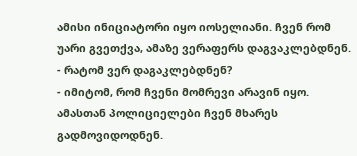ამისი ინიციატორი იყო იოსელიანი. ჩვენ რომ უარი გვეთქვა, ამაზე ვერაფერს დაგვაკლებდნენ.
- რატომ ვერ დაგაკლებდნენ?
- იმიტომ, რომ ჩვენი მომრევი არავინ იყო. ამასთან პოლიციელები ჩვენ მხარეს გადმოვიდოდნენ.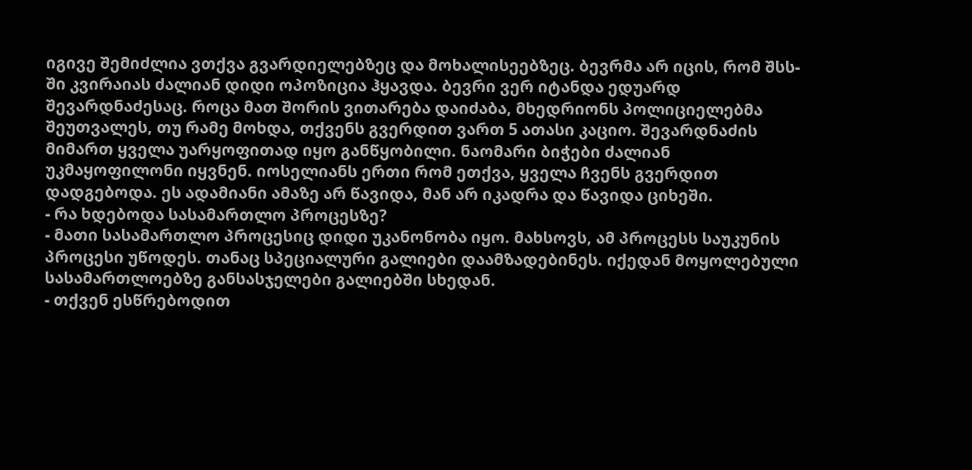იგივე შემიძლია ვთქვა გვარდიელებზეც და მოხალისეებზეც. ბევრმა არ იცის, რომ შსს-ში კვირაიას ძალიან დიდი ოპოზიცია ჰყავდა. ბევრი ვერ იტანდა ედუარდ შევარდნაძესაც. როცა მათ შორის ვითარება დაიძაბა, მხედრიონს პოლიციელებმა შეუთვალეს, თუ რამე მოხდა, თქვენს გვერდით ვართ 5 ათასი კაციო. შევარდნაძის მიმართ ყველა უარყოფითად იყო განწყობილი. ნაომარი ბიჭები ძალიან უკმაყოფილონი იყვნენ. იოსელიანს ერთი რომ ეთქვა, ყველა ჩვენს გვერდით დადგებოდა. ეს ადამიანი ამაზე არ წავიდა, მან არ იკადრა და წავიდა ციხეში.
- რა ხდებოდა სასამართლო პროცესზე?
- მათი სასამართლო პროცესიც დიდი უკანონობა იყო. მახსოვს, ამ პროცესს საუკუნის პროცესი უწოდეს. თანაც სპეციალური გალიები დაამზადებინეს. იქედან მოყოლებული სასამართლოებზე განსასჯელები გალიებში სხედან.
- თქვენ ესწრებოდით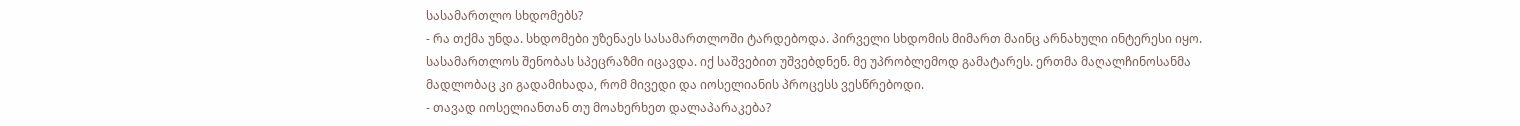სასამართლო სხდომებს?
- რა თქმა უნდა. სხდომები უზენაეს სასამართლოში ტარდებოდა. პირველი სხდომის მიმართ მაინც არნახული ინტერესი იყო. სასამართლოს შენობას სპეცრაზმი იცავდა. იქ საშვებით უშვებდნენ. მე უპრობლემოდ გამატარეს. ერთმა მაღალჩინოსანმა მადლობაც კი გადამიხადა, რომ მივედი და იოსელიანის პროცესს ვესწრებოდი.
- თავად იოსელიანთან თუ მოახერხეთ დალაპარაკება?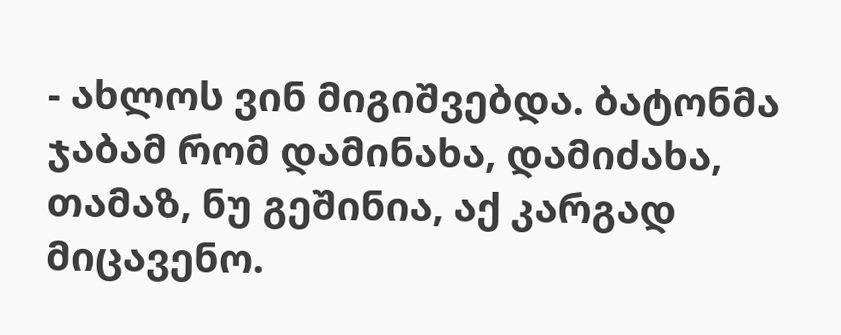- ახლოს ვინ მიგიშვებდა. ბატონმა ჯაბამ რომ დამინახა, დამიძახა, თამაზ, ნუ გეშინია, აქ კარგად მიცავენო.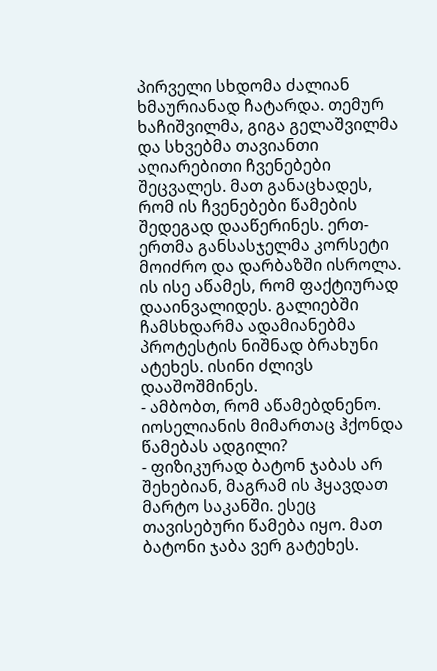პირველი სხდომა ძალიან ხმაურიანად ჩატარდა. თემურ ხაჩიშვილმა, გიგა გელაშვილმა და სხვებმა თავიანთი აღიარებითი ჩვენებები შეცვალეს. მათ განაცხადეს, რომ ის ჩვენებები წამების შედეგად დააწერინეს. ერთ-ერთმა განსასჯელმა კორსეტი მოიძრო და დარბაზში ისროლა. ის ისე აწამეს, რომ ფაქტიურად დააინვალიდეს. გალიებში ჩამსხდარმა ადამიანებმა პროტესტის ნიშნად ბრახუნი ატეხეს. ისინი ძლივს დააშოშმინეს.
- ამბობთ, რომ აწამებდნენო. იოსელიანის მიმართაც ჰქონდა წამებას ადგილი?
- ფიზიკურად ბატონ ჯაბას არ შეხებიან, მაგრამ ის ჰყავდათ მარტო საკანში. ესეც თავისებური წამება იყო. მათ ბატონი ჯაბა ვერ გატეხეს.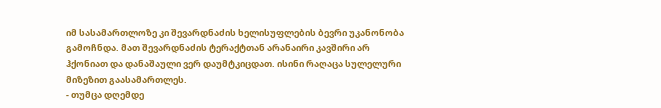იმ სასამართლოზე კი შევარდნაძის ხელისუფლების ბევრი უკანონობა გამოჩნდა. მათ შევარდნაძის ტერაქტთან არანაირი კავშირი არ ჰქონიათ და დანაშაული ვერ დაუმტკიცდათ. ისინი რაღაცა სულელური მიზეზით გაასამართლეს.
- თუმცა დღემდე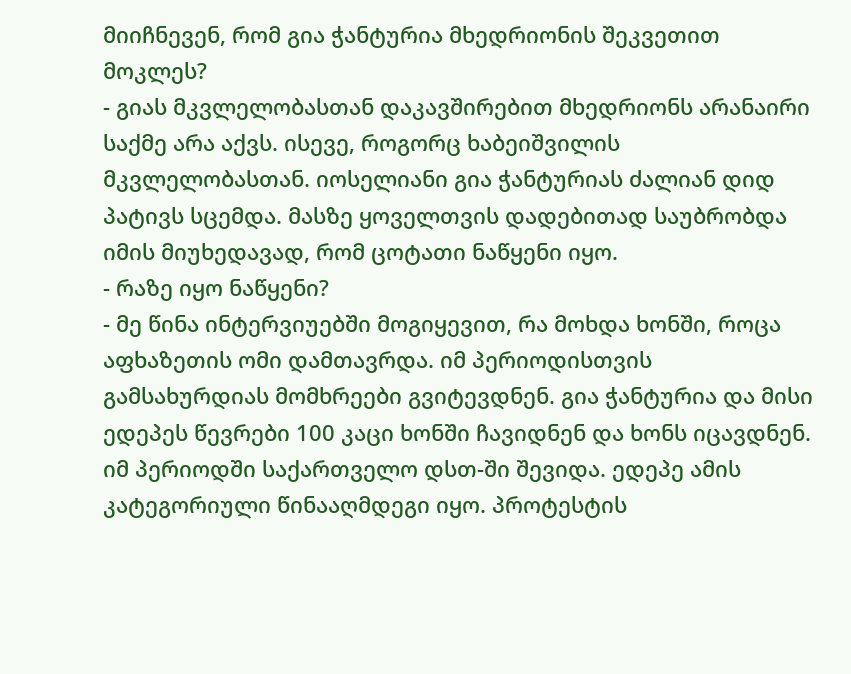მიიჩნევენ, რომ გია ჭანტურია მხედრიონის შეკვეთით მოკლეს?
- გიას მკვლელობასთან დაკავშირებით მხედრიონს არანაირი საქმე არა აქვს. ისევე, როგორც ხაბეიშვილის მკვლელობასთან. იოსელიანი გია ჭანტურიას ძალიან დიდ პატივს სცემდა. მასზე ყოველთვის დადებითად საუბრობდა იმის მიუხედავად, რომ ცოტათი ნაწყენი იყო.
- რაზე იყო ნაწყენი?
- მე წინა ინტერვიუებში მოგიყევით, რა მოხდა ხონში, როცა აფხაზეთის ომი დამთავრდა. იმ პერიოდისთვის გამსახურდიას მომხრეები გვიტევდნენ. გია ჭანტურია და მისი ედეპეს წევრები 100 კაცი ხონში ჩავიდნენ და ხონს იცავდნენ. იმ პერიოდში საქართველო დსთ-ში შევიდა. ედეპე ამის კატეგორიული წინააღმდეგი იყო. პროტესტის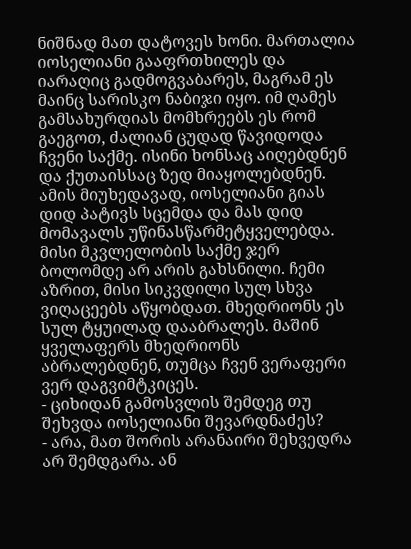ნიშნად მათ დატოვეს ხონი. მართალია იოსელიანი გააფრთხილეს და იარაღიც გადმოგვაბარეს, მაგრამ ეს მაინც სარისკო ნაბიჯი იყო. იმ ღამეს გამსახურდიას მომხრეებს ეს რომ გაეგოთ, ძალიან ცუდად წავიდოდა ჩვენი საქმე. ისინი ხონსაც აიღებდნენ და ქუთაისსაც ზედ მიაყოლებდნენ. ამის მიუხედავად, იოსელიანი გიას დიდ პატივს სცემდა და მას დიდ მომავალს უწინასწარმეტყველებდა. მისი მკვლელობის საქმე ჯერ ბოლომდე არ არის გახსნილი. ჩემი აზრით, მისი სიკვდილი სულ სხვა ვიღაცეებს აწყობდათ. მხედრიონს ეს სულ ტყუილად დააბრალეს. მაშინ ყველაფერს მხედრიონს აბრალებდნენ, თუმცა ჩვენ ვერაფერი ვერ დაგვიმტკიცეს.
- ციხიდან გამოსვლის შემდეგ თუ შეხვდა იოსელიანი შევარდნაძეს?
- არა, მათ შორის არანაირი შეხვედრა არ შემდგარა. ან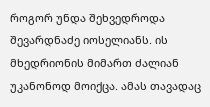როგორ უნდა შეხვედროდა შევარდნაძე იოსელიანს. ის მხედრიონის მიმართ ძალიან უკანონოდ მოიქცა. ამას თავადაც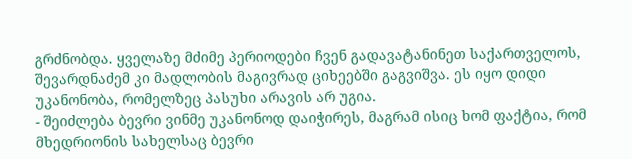გრძნობდა. ყველაზე მძიმე პერიოდები ჩვენ გადავატანინეთ საქართველოს, შევარდნაძემ კი მადლობის მაგივრად ციხეებში გაგვიშვა. ეს იყო დიდი უკანონობა, რომელზეც პასუხი არავის არ უგია.
- შეიძლება ბევრი ვინმე უკანონოდ დაიჭირეს, მაგრამ ისიც ხომ ფაქტია, რომ მხედრიონის სახელსაც ბევრი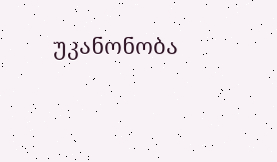უკანონობა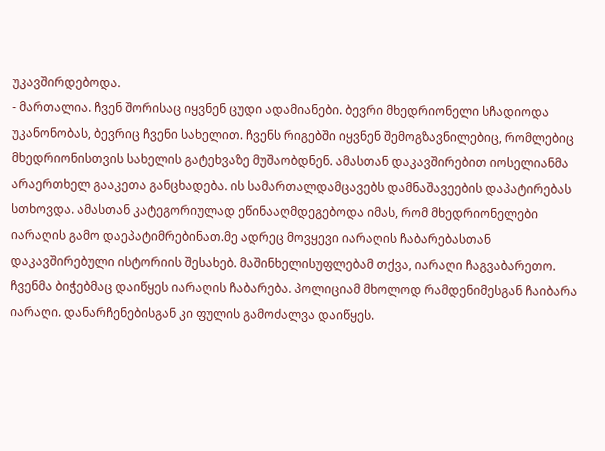უკავშირდებოდა.
- მართალია. ჩვენ შორისაც იყვნენ ცუდი ადამიანები. ბევრი მხედრიონელი სჩადიოდა უკანონობას, ბევრიც ჩვენი სახელით. ჩვენს რიგებში იყვნენ შემოგზავნილებიც, რომლებიც მხედრიონისთვის სახელის გატეხვაზე მუშაობდნენ. ამასთან დაკავშირებით იოსელიანმა არაერთხელ გააკეთა განცხადება. ის სამართალდამცავებს დამნაშავეების დაპატირებას სთხოვდა. ამასთან კატეგორიულად ეწინააღმდეგებოდა იმას, რომ მხედრიონელები იარაღის გამო დაეპატიმრებინათ.მე ადრეც მოვყევი იარაღის ჩაბარებასთან დაკავშირებული ისტორიის შესახებ. მაშინხელისუფლებამ თქვა, იარაღი ჩაგვაბარეთო. ჩვენმა ბიჭებმაც დაიწყეს იარაღის ჩაბარება. პოლიციამ მხოლოდ რამდენიმესგან ჩაიბარა იარაღი. დანარჩენებისგან კი ფულის გამოძალვა დაიწყეს.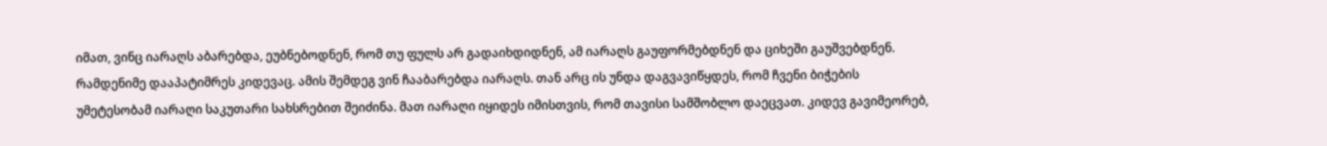იმათ, ვინც იარაღს აბარებდა, ეუბნებოდნენ, რომ თუ ფულს არ გადაიხდიდნენ, ამ იარაღს გაუფორმებდნენ და ციხეში გაუშვებდნენ. რამდენიმე დააპატიმრეს კიდევაც. ამის შემდეგ ვინ ჩააბარებდა იარაღს. თან არც ის უნდა დაგვავიწყდეს, რომ ჩვენი ბიჭების უმეტესობამ იარაღი საკუთარი სახსრებით შეიძინა. მათ იარაღი იყიდეს იმისთვის, რომ თავისი სამშობლო დაეცვათ. კიდევ გავიმეორებ,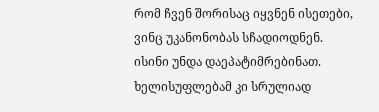რომ ჩვენ შორისაც იყვნენ ისეთები, ვინც უკანონობას სჩადიოდნენ. ისინი უნდა დაეპატიმრებინათ. ხელისუფლებამ კი სრულიად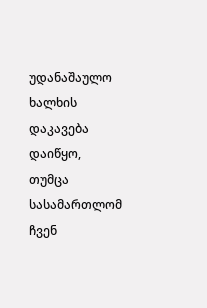უდანაშაულო ხალხის დაკავება დაიწყო, თუმცა სასამართლომ ჩვენ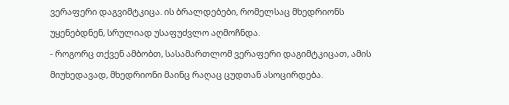ვერაფერი დაგვიმტკიცა. ის ბრალდებები, რომელსაც მხედრიონს უყენებდნენ, სრულიად უსაფუძვლო აღმოჩნდა.
- როგორც თქვენ ამბობთ, სასამართლომ ვერაფერი დაგიმტკიცათ, ამის მიუხედავად, მხედრიონი მაინც რაღაც ცუდთან ასოცირდება.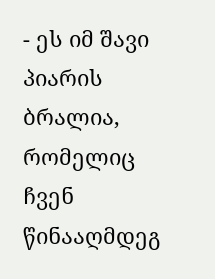- ეს იმ შავი პიარის ბრალია, რომელიც ჩვენ წინააღმდეგ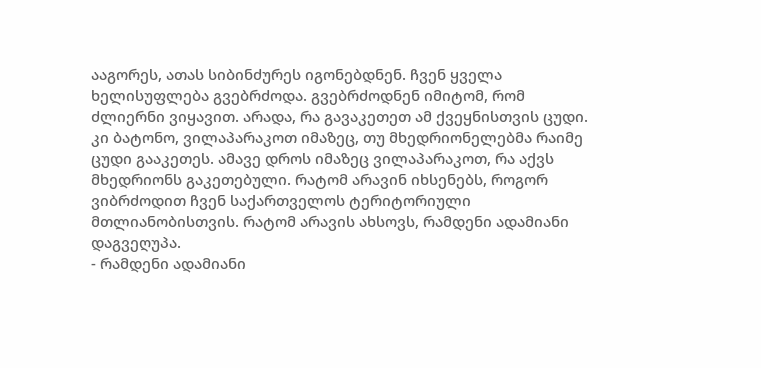ააგორეს, ათას სიბინძურეს იგონებდნენ. ჩვენ ყველა ხელისუფლება გვებრძოდა. გვებრძოდნენ იმიტომ, რომ ძლიერნი ვიყავით. არადა, რა გავაკეთეთ ამ ქვეყნისთვის ცუდი. კი ბატონო, ვილაპარაკოთ იმაზეც, თუ მხედრიონელებმა რაიმე ცუდი გააკეთეს. ამავე დროს იმაზეც ვილაპარაკოთ, რა აქვს მხედრიონს გაკეთებული. რატომ არავინ იხსენებს, როგორ ვიბრძოდით ჩვენ საქართველოს ტერიტორიული მთლიანობისთვის. რატომ არავის ახსოვს, რამდენი ადამიანი დაგვეღუპა.
- რამდენი ადამიანი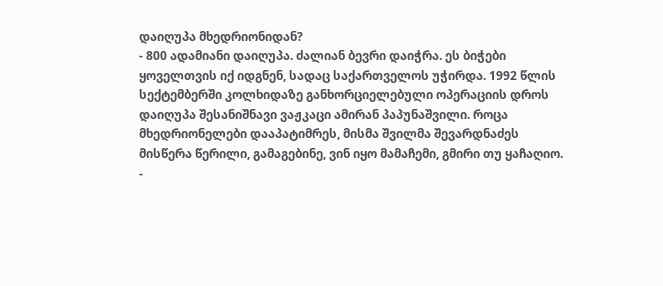დაიღუპა მხედრიონიდან?
- 800 ადამიანი დაიღუპა. ძალიან ბევრი დაიჭრა. ეს ბიჭები ყოველთვის იქ იდგნენ, სადაც საქართველოს უჭირდა. 1992 წლის სექტემბერში კოლხიდაზე განხორციელებული ოპერაციის დროს დაიღუპა შესანიშნავი ვაჟკაცი ამირან პაპუნაშვილი. როცა მხედრიონელები დააპატიმრეს, მისმა შვილმა შევარდნაძეს მისწერა წერილი, გამაგებინე, ვინ იყო მამაჩემი, გმირი თუ ყაჩაღიო.
-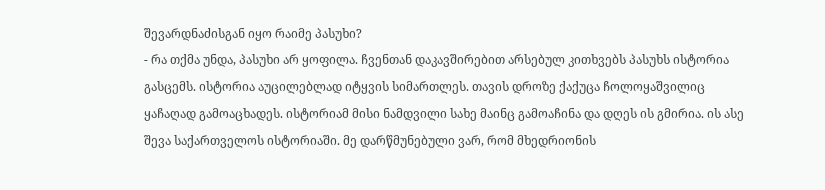შევარდნაძისგან იყო რაიმე პასუხი?
- რა თქმა უნდა, პასუხი არ ყოფილა. ჩვენთან დაკავშირებით არსებულ კითხვებს პასუხს ისტორია გასცემს. ისტორია აუცილებლად იტყვის სიმართლეს. თავის დროზე ქაქუცა ჩოლოყაშვილიც ყაჩაღად გამოაცხადეს. ისტორიამ მისი ნამდვილი სახე მაინც გამოაჩინა და დღეს ის გმირია. ის ასე შევა საქართველოს ისტორიაში. მე დარწმუნებული ვარ, რომ მხედრიონის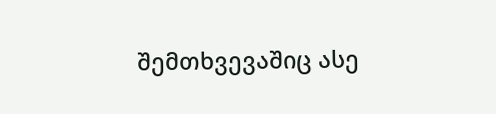შემთხვევაშიც ასე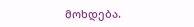მოხდება.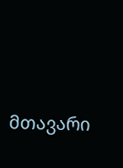მთავარი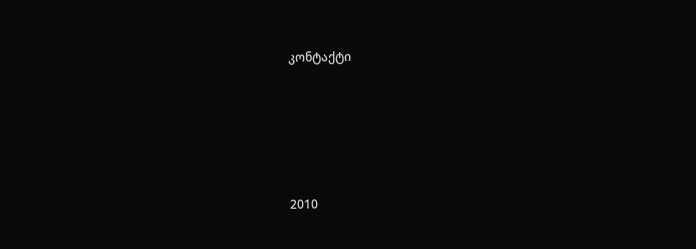კონტაქტი





2010